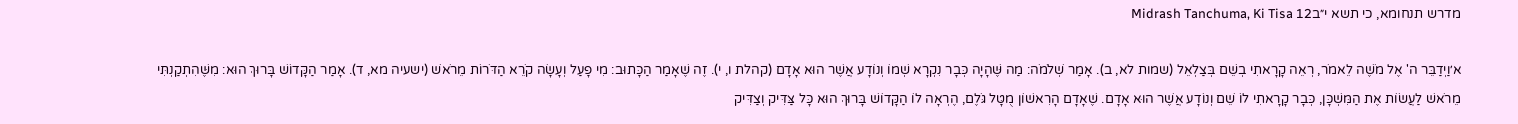מדרש תנחומא, כי תשא י״בMidrash Tanchuma, Ki Tisa 12

א׳וַיְדַבֵּר ה' אֶל מֹשֶׁה לֵאמֹר, רְאֵה קָרָאתִי בְשֵׁם בְּצַלְאֵל (שמות לא, ב). אָמַר שְׁלֹמֹה: מַה שֶּׁהָיָה כְּבָר נִקְרָא שְׁמוֹ וְנוֹדָע אֲשֶׁר הוּא אָדָם (קהלת ו, י). זֶה שֶׁאָמַר הַכָּתוּב: מִי פָעַל וְעָשָׂה קֹרֵא הַדֹּרוֹת מֵרֹאשׁ (ישעיה מא, ד). אָמַר הַקָּדוֹשׁ בָּרוּךְ הוּא: מִשֶּׁהִתְקַנְתִּי מֵרֹאשׁ לַעֲשׂוֹת אֶת הַמִּשְׁכָּן, כְּבָר קָרָאתִי לוֹ שֵׁם וְנוֹדָע אֲשֶׁר הוּא אָדָם. שֶׁאָדָם הָרִאשׁוֹן מֻטָּל גֹּלֶם, הֶרְאָה לוֹ הַקָּדוֹשׁ בָּרוּךְ הוּא כָּל צַּדִּיק וְצַדִּיק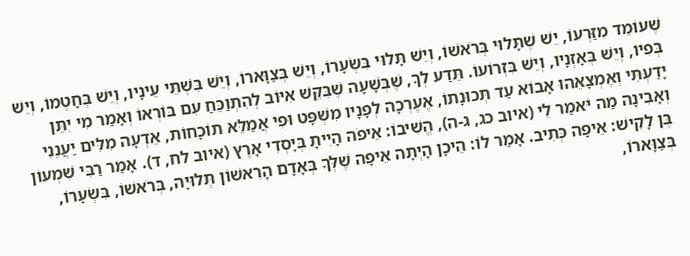שֶׁעוֹמֵד מִזַּרְעוֹ, יֵשׁ שֶׁתָּלוּי בְּרֹאשׁוֹ, וְיֵשׁ תָּלוּי בִּשְׂעָרוֹ, וְיֵשׁ בְּצַוָּארוֹ, וְיֵשׁ בִּשְׁתֵּי עֵינָיו, וְיֵשׁ בְּחָטְמוֹ, וְיֵשׁ בְּפִיו, וְיֵשׁ בְּאָזְנָיו, וְיֵשׁ בִּזְרוֹעוֹ. תֵּדַע לְךָ, שֶׁבְּשָׁעָה שֶׁבִּקֵּשׁ אִיּוֹב לְהִתְוַכֵּחַ עִם בּוֹרְאוֹ וְאָמַר מִי יִתֵּן יָדַעְתִּי וְאֶמְצָאֵהוּ אָבוֹא עַד תְּכוּנָתוֹ, אֶעֶרְכָה לְפָנָיו מִשְׁפָּט וּפִי אֲמַלֵּא תוֹכָחוֹת, אֵדְעָה מִלִּים יַעֲנֵנִי וְאָבִינָה מַה יֹּאמַר לִי (איוב כג, ג-ה), הֱשִׁיבוֹ: אֵיפֹה הָיִיתָ בְּיָסְדִי אָרֶץ (איוב לח, ד). אָמַר רַבִּי שִׁמְעוֹן בֶּן לָקִישׁ: אֵיפָה כְּתִיב. אָמַר לוֹ: הֵיכָן הָיְתָה אֵיפָה שֶׁלְּךָ בְּאָדָם הָרִאשׁוֹן תְּלוּיָה, בְּרֹאשׁוֹ, בִּשְׂעָרוֹ, בְּצַוָּארוֹ,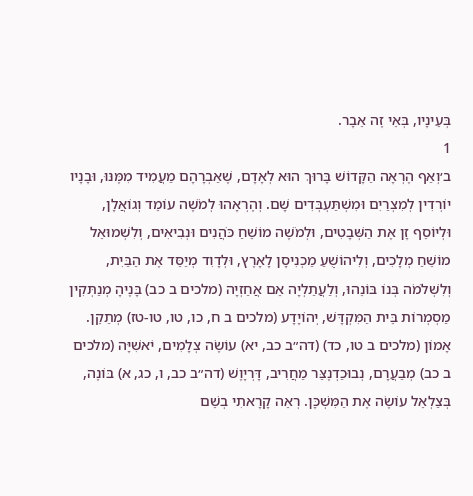בְּעֵינָיו, בְּאֵי זֶה אֵבָר.
1
ב׳וְאַף הֶרְאָה הַקָּדוֹשׁ בָּרוּךְ הוּא לְאָדָם, שֶׁאַבְרָהָם מַעֲמִיד מִמֶּנּוּ, וּבָנָיו יוֹרְדִין לְמִצְרַיִם וּמִשְׁתַּעְבְּדִים שָׁם. וְהֶרְאָהוּ לְמֹשֶׁה עוֹמֵד וְגוֹאֲלָן, וּלְיוֹסֵף זָן אֶת הַשְּׁבָטִים, וּלְמֹשֶׁה מוֹשֵׁחַ כֹּהֲנִים וּנְבִיאִים, וְלִשְׁמוּאֵל מוֹשֵׁחַ מְלָכִים, וְלִיהוֹשֻׁעַ מַכְנִיסָן לָאָרֶץ, וּלְדָוִד מְיַסֵּד אֶת הַבַּיִת, וְלִשְׁלֹמֹה בְּנוֹ בּוֹנֵהוּ, וְלַעֲתַלְיָה אֵם אֲחַזְיָה (מלכים ב כב) בָּנֶיהָ מְנַתְּקִין מַסְמְרוֹת בֵּית הַמִּקְדָּשׁ, יְהוֹיָדָע (מלכים ב ח, כו, טו, טו-טז) מְתַקֵן. אָמוֹן (מלכים ב טו, כד) (דה״ב כב, יא) עוֹשֶׂה צְלָמִים, יֹאשִׁיָּה (מלכים ב כב) מְבַעֲרָם, נְבוּכַדְנֶצַּר מַחֲרִיב, דָּרְיָוֶשׁ (דה״ב כב, ו, כג, א) בּוֹנֶה, בְּצַלְאֵל עוֹשֶׂה אֶת הַמִּשְׁכָּן. רְאֵה קָרָאתִי בְשֵׁם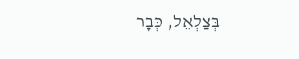בְּצַלְאֵל, כְּבָר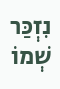נִזְכַּר שְׁמוֹ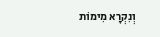וְנִקְרָא מִימוֹת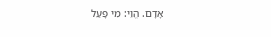אָדָם. הֱוֵי: מִי פָעַל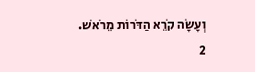וְעָשָׂה קֹרֵא הַדֹּרוֹת מֵרֹאשׁ.
2